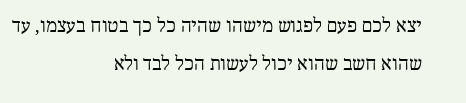יצא לכם פעם לפגוש מישהו שהיה כל כך בטוח בעצמו, עד שהוא חשב שהוא יכול לעשות הכל לבד ולא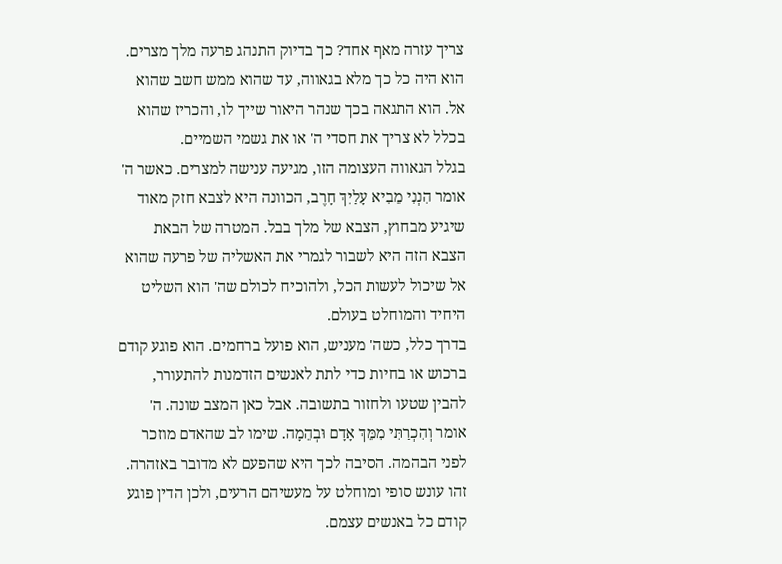צריך עזרה מאף אחד? כך בדיוק התנהג פרעה מלך מצרים. הוא היה כל כך מלא בגאווה, עד שהוא ממש חשב שהוא אל. הוא התגאה בכך שנהר היאור שייך לו, והכריז שהוא בכלל לא צריך את חסדי ה' או את גשמי השמיים.
בגלל הגאווה העצומה הזו, מגיעה ענישה למצרים. כאשר ה' אומר הִנְנִי מֵבִיא עָלַיִךְ חָרֶב, הכוונה היא לצבא חזק מאוד שיגיע מבחוץ, הצבא של מלך בבל. המטרה של הבאת הצבא הזה היא לשבור לגמרי את האשליה של פרעה שהוא אל שיכול לעשות הכל, ולהוכיח לכולם שה' הוא השליט היחיד והמוחלט בעולם.
בדרך כלל, כשה' מעניש, הוא פועל ברחמים. הוא פוגע קודם ברכוש או בחיות כדי לתת לאנשים הזדמנות להתעורר, להבין שטעו ולחזור בתשובה. אבל כאן המצב שונה. ה' אומר וְהִכְרַתִּי מִמֵּךְ אָדָם וּבְהֵמָה. שימו לב שהאדם מוזכר לפני הבהמה. הסיבה לכך היא שהפעם לא מדובר באזהרה. זהו עונש סופי ומוחלט על מעשיהם הרעים, ולכן הדין פוגע קודם כל באנשים עצמם.